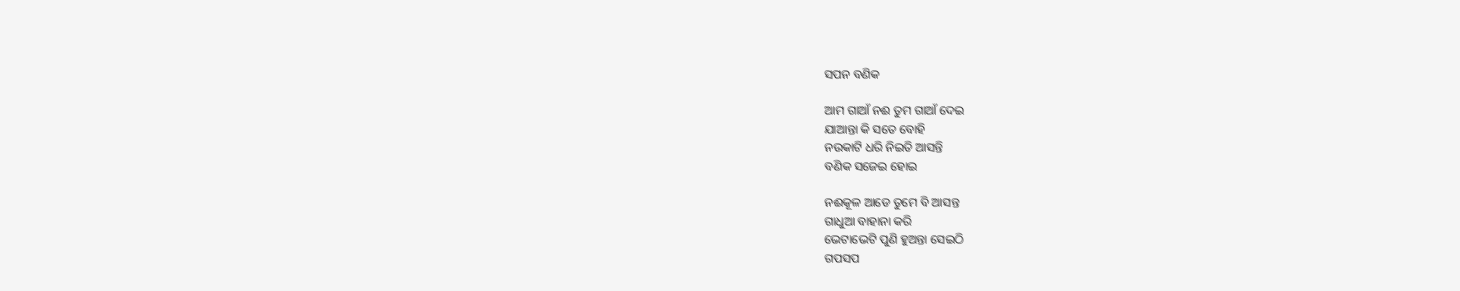ସପନ ବଣିକ

ଆମ ଗାଆଁ ନଈ ତୁମ ଗାଆଁ ଦେଇ
ଯାଆନ୍ତା କି ସତେ ବୋହି
ନଉକାଟି ଧରି ନିଇତି ଆସନ୍ତି
ବଣିକ ସଜେଇ ହୋଇ

ନଈକୂଳ ଆଡେ ତୁମେ ବି ଆସନ୍ତ
ଗାଧୁଆ ବାହାନା କରି
ଭେଟାଭେଟି ପୁଣି ହୁଅନ୍ତା ସେଇଠି
ଗପସପ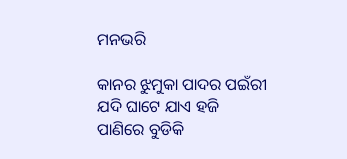ମନଭରି

କାନର ଝୁମୁକା ପାଦର ପଇଁରୀ
ଯଦି ଘାଟେ ଯାଏ ହଜି
ପାଣିରେ ବୁଡିକି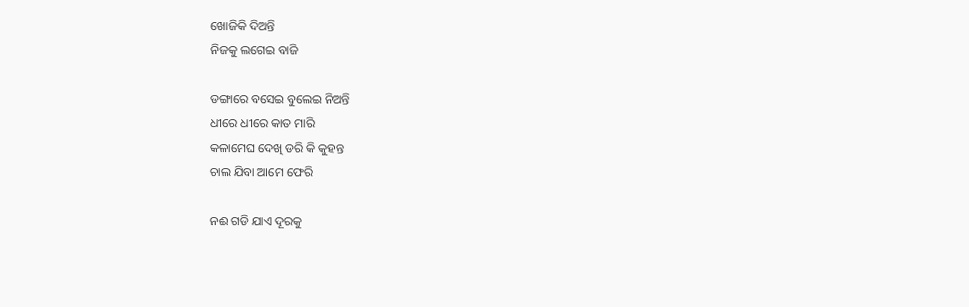ଖୋଜିକି ଦିଅନ୍ତି
ନିଜକୁ ଲଗେଇ ବାଜି

ଡଙ୍ଗାରେ ବସେଇ ବୁଲେଇ ନିଅନ୍ତି
ଧୀରେ ଧୀରେ କାତ ମାରି
କଳାମେଘ ଦେଖି ଡରି କି କୁହନ୍ତ
ଚାଲ ଯିବା ଆମେ ଫେରି

ନଈ ଗଡି ଯାଏ ଦୂରକୁ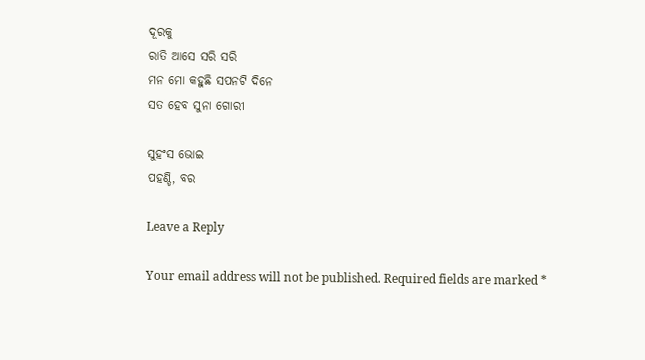ଦୂରକୁ
ରାତି ଆସେ ସରି ସରି
ମନ ମୋ କହୁଛି ସପନଟି ଦିନେ
ସତ ହେବ ସୁନା ଗୋରୀ

ସୁହଂସ ଭୋଇ
ପହଣ୍ଡି, ବର

Leave a Reply

Your email address will not be published. Required fields are marked *